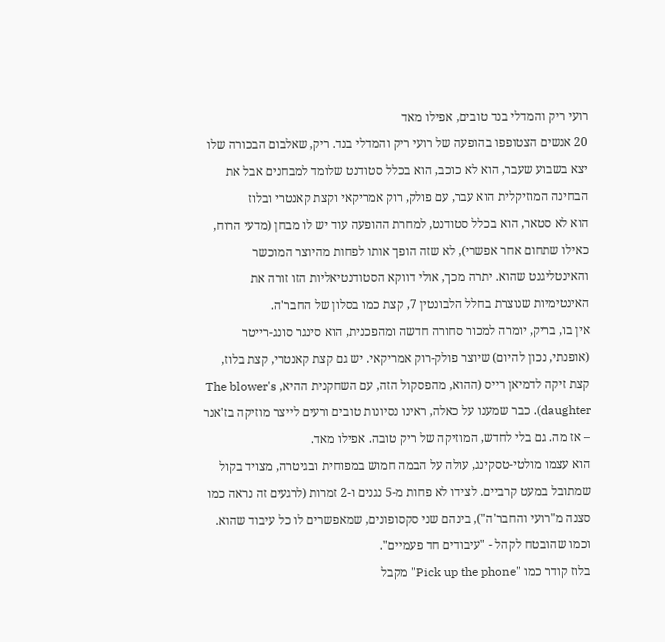רועי ריק והמדלי בנד טובים, אפילו מאד
20 אנשים הצטופפו בהופעה של רועי ריק והמדלי בנד. ריק, שאלבום הבכורה שלו יצא בשבוע שעבר, הוא לא כוכב, הוא בכלל סטודנט שלומד למבחנים אבל את הבחינה המוזיקלית הוא עבר, עם פולק, רוק אמריקאי וקצת קאנטרי ובלוז
הוא לא סטאר, הוא בכלל סטודנט, למחרת ההופעה עוד יש לו מבחן (מדעי הרוח, כאילו שתחום אחר אפשרי), לא שזה הופך אותו לפחות מהיוצר המוכשר והאינטליגנט שהוא. יתרה מכך, אולי דווקא הסטודנטיאליות הזו זורה את האינטימיות שנוצרת בחלל הלבונטין 7, קצת כמו בסלון של החבר'ה.
אין בו, בריק, יומרה למכור סחורה חדשה ומהפכנית, הוא סינגר סונג-רייטר (אופנתי, נכון להיום) שיוצר פולק-רוק אמריקאי. יש גם קצת קאנטרי, קצת בלוז, קצת זיקה לדמיאן רייס (ההוא, מהפסקול הזה, עם השחקנית ההיא, The blower's daughter). כבר שמענו על כאלה, ראינו נסיונות טובים ורעים לייצר מוזיקה בז'אנר – אז מה. גם בלי לחדש, המוזיקה של ריק טובה. אפילו מאד.
הוא עצמו מולטי-טסקינג, עולה על הבמה חמוש במפוחית ובגיטרה, מצויד בקול שמתובל במעט קרביים. לצידו לא פחות מ-5 נגנים ו-2 זמרות (לרגעים זה נראה כמו סצנה מ"רועי והחבר'ה"), בינהם שני סקסופונים, שמאפשרים לו כל עיבוד שהוא. וכמו שהובטח לקהל - "עיבודים חד פעמיים".
בלוז קודר כמו "Pick up the phone" מקבל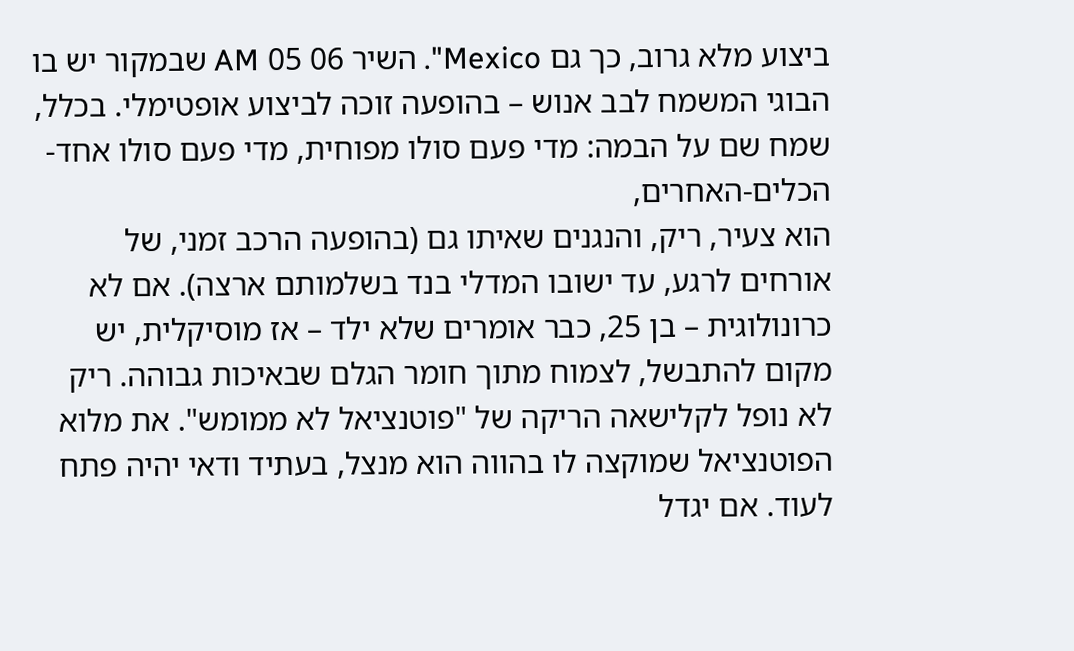ביצוע מלא גרוב, כך גם Mexico". השיר 06 05 AM שבמקור יש בו הבוגי המשמח לבב אנוש – בהופעה זוכה לביצוע אופטימלי. בכלל, שמח שם על הבמה: מדי פעם סולו מפוחית, מדי פעם סולו אחד-הכלים-האחרים,
הוא צעיר, ריק, והנגנים שאיתו גם (בהופעה הרכב זמני, של אורחים לרגע, עד ישובו המדלי בנד בשלמותם ארצה). אם לא כרונולוגית – בן 25, כבר אומרים שלא ילד – אז מוסיקלית, יש מקום להתבשל, לצמוח מתוך חומר הגלם שבאיכות גבוהה. ריק לא נופל לקלישאה הריקה של "פוטנציאל לא ממומש". את מלוא הפוטנציאל שמוקצה לו בהווה הוא מנצל, בעתיד ודאי יהיה פתח לעוד. אם יגדל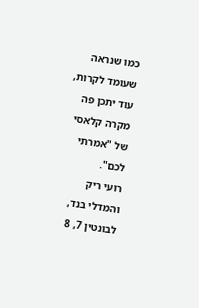כמו שנראה שעומד לקרות, עוד יתכן פה מקרה קלאסי של "אמרתי לכם".
רועי ריק והמדלי בנד, לבונטין 7, 8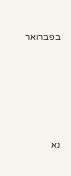בפברואר







נא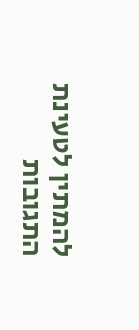להמתין לטעינת התגובות